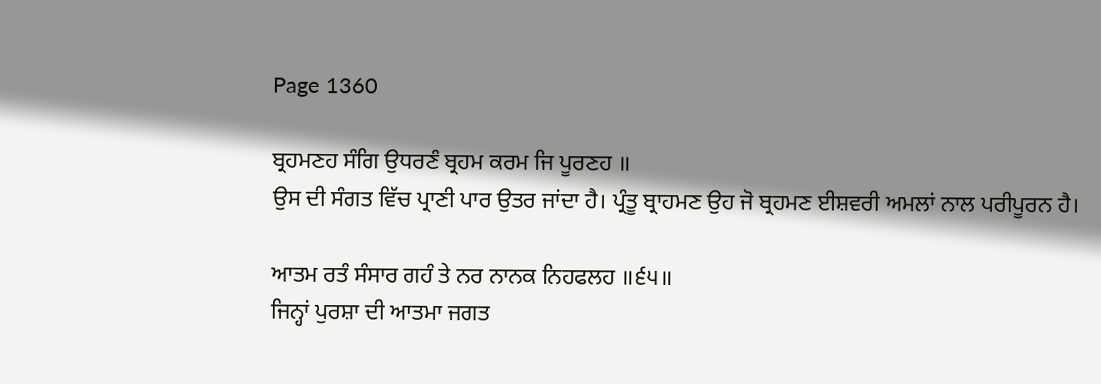Page 1360

ਬ੍ਰਹਮਣਹ ਸੰਗਿ ਉਧਰਣੰ ਬ੍ਰਹਮ ਕਰਮ ਜਿ ਪੂਰਣਹ ॥
ਉਸ ਦੀ ਸੰਗਤ ਵਿੱਚ ਪ੍ਰਾਣੀ ਪਾਰ ਉਤਰ ਜਾਂਦਾ ਹੈ। ਪ੍ਰੰਤੂ ਬ੍ਰਾਹਮਣ ਉਹ ਜੋ ਬ੍ਰਹਮਣ ਈਸ਼ਵਰੀ ਅਮਲਾਂ ਨਾਲ ਪਰੀਪੂਰਨ ਹੈ।

ਆਤਮ ਰਤੰ ਸੰਸਾਰ ਗਹੰ ਤੇ ਨਰ ਨਾਨਕ ਨਿਹਫਲਹ ॥੬੫॥
ਜਿਨ੍ਹਾਂ ਪੁਰਸ਼ਾ ਦੀ ਆਤਮਾ ਜਗਤ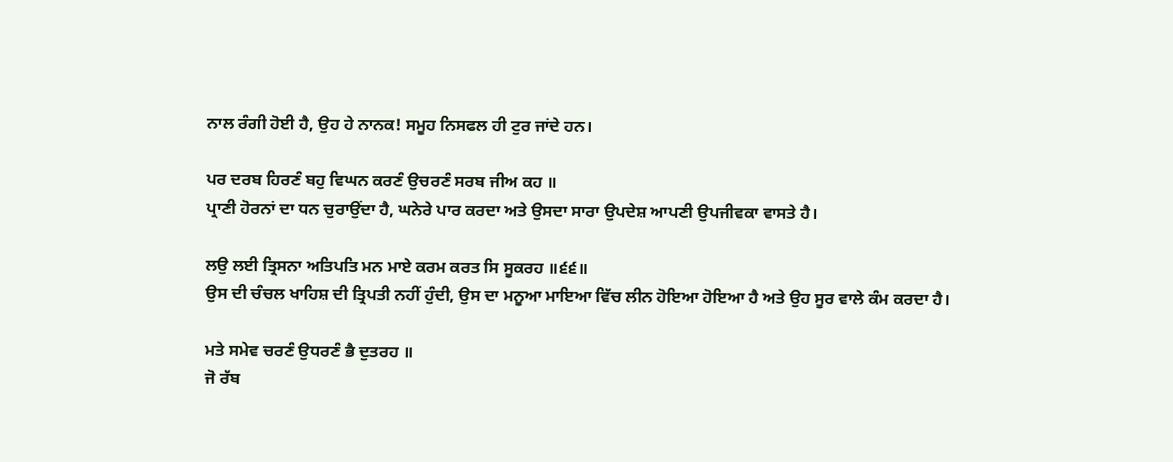ਨਾਲ ਰੰਗੀ ਹੋਈ ਹੈ, ਉਹ ਹੇ ਨਾਨਕ! ਸਮੂਹ ਨਿਸਫਲ ਹੀ ਟੁਰ ਜਾਂਦੇ ਹਨ।

ਪਰ ਦਰਬ ਹਿਰਣੰ ਬਹੁ ਵਿਘਨ ਕਰਣੰ ਉਚਰਣੰ ਸਰਬ ਜੀਅ ਕਹ ॥
ਪ੍ਰਾਣੀ ਹੋਰਨਾਂ ਦਾ ਧਨ ਚੁਰਾਉਂਦਾ ਹੈ, ਘਨੇਰੇ ਪਾਰ ਕਰਦਾ ਅਤੇ ਉਸਦਾ ਸਾਰਾ ਉਪਦੇਸ਼ ਆਪਣੀ ਉਪਜੀਵਕਾ ਵਾਸਤੇ ਹੈ।

ਲਉ ਲਈ ਤ੍ਰਿਸਨਾ ਅਤਿਪਤਿ ਮਨ ਮਾਏ ਕਰਮ ਕਰਤ ਸਿ ਸੂਕਰਹ ॥੬੬॥
ਉਸ ਦੀ ਚੰਚਲ ਖਾਹਿਸ਼ ਦੀ ਤ੍ਰਿਪਤੀ ਨਹੀਂ ਹੁੰਦੀ, ਉਸ ਦਾ ਮਨੂਆ ਮਾਇਆ ਵਿੱਚ ਲੀਨ ਹੋਇਆ ਹੋਇਆ ਹੈ ਅਤੇ ਉਹ ਸੂਰ ਵਾਲੇ ਕੰਮ ਕਰਦਾ ਹੈ।

ਮਤੇ ਸਮੇਵ ਚਰਣੰ ਉਧਰਣੰ ਭੈ ਦੁਤਰਹ ॥
ਜੋ ਰੱਬ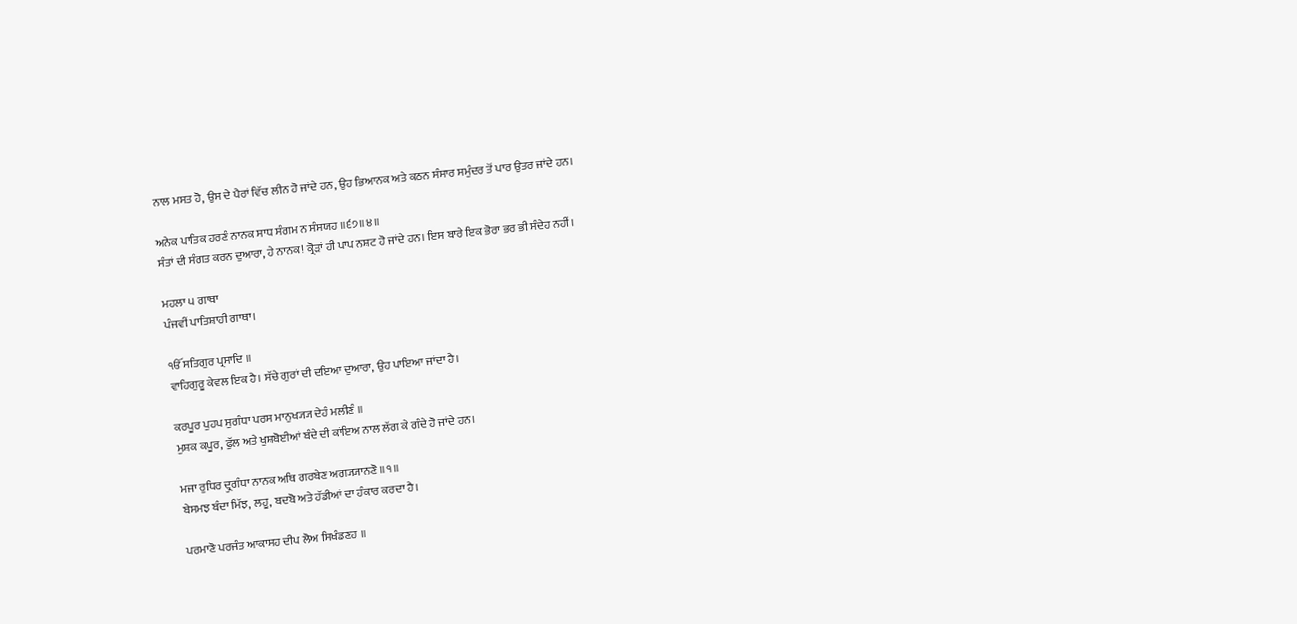ਨਾਲ ਮਸਤ ਹੋ, ਉਸ ਦੇ ਪੈਰਾਂ ਵਿੱਚ ਲੀਨ ਹੋ ਜਾਂਦੇ ਹਨ, ਉਹ ਭਿਆਨਕ ਅਤੇ ਕਠਨ ਸੰਸਾਰ ਸਮੁੰਦਰ ਤੋਂ ਪਾਰ ਉਤਰ ਜਾਂਦੇ ਹਨ।

ਅਨੇਕ ਪਾਤਿਕ ਹਰਣੰ ਨਾਨਕ ਸਾਧ ਸੰਗਮ ਨ ਸੰਸਯਹ ॥੬੭॥੪॥
ਸੰਤਾਂ ਦੀ ਸੰਗਤ ਕਰਨ ਦੁਆਰਾ, ਹੇ ਨਾਨਕ! ਕ੍ਰੋੜਾਂ ਹੀ ਪਾਪ ਨਸ਼ਟ ਹੋ ਜਾਂਦੇ ਹਨ। ਇਸ ਬਾਰੇ ਇਕ ਭੋਰਾ ਭਰ ਭੀ ਸੰਦੇਹ ਨਹੀਂ।

ਮਹਲਾ ੫ ਗਾਥਾ
ਪੰਜਵੀਂ ਪਾਤਿਸ਼ਾਹੀ ਗਾਥਾ।

ੴ ਸਤਿਗੁਰ ਪ੍ਰਸਾਦਿ ॥
ਵਾਹਿਗੁਰੂ ਕੇਵਲ ਇਕ ਹੈ। ਸੱਚੇ ਗੁਰਾਂ ਦੀ ਦਇਆ ਦੁਆਰਾ, ਉਹ ਪਾਇਆ ਜਾਂਦਾ ਹੈ।

ਕਰਪੂਰ ਪੁਹਪ ਸੁਗੰਧਾ ਪਰਸ ਮਾਨੁਖ੍ਯ੍ਯ ਦੇਹੰ ਮਲੀਣੰ ॥
ਮੁਸ਼ਕ ਕਪੂਰ, ਫੁੱਲ ਅਤੇ ਖੁਸ਼ਬੋਈਆਂ ਬੰਦੇ ਦੀ ਕਾਂਇਅ ਨਾਲ ਲੱਗ ਕੇ ਗੰਦੇ ਹੋ ਜਾਂਦੇ ਹਨ।

ਮਜਾ ਰੁਧਿਰ ਦ੍ਰੁਗੰਧਾ ਨਾਨਕ ਅਥਿ ਗਰਬੇਣ ਅਗ੍ਯ੍ਯਾਨਣੋ ॥੧॥
ਬੇਸਮਝ ਬੰਦਾ ਮਿੱਝ, ਲਹੂ, ਬਦਬੋ ਅਤੇ ਹੱਡੀਆਂ ਦਾ ਹੰਕਾਰ ਕਰਦਾ ਹੈ।

ਪਰਮਾਣੋ ਪਰਜੰਤ ਆਕਾਸਹ ਦੀਪ ਲੋਅ ਸਿਖੰਡਣਹ ॥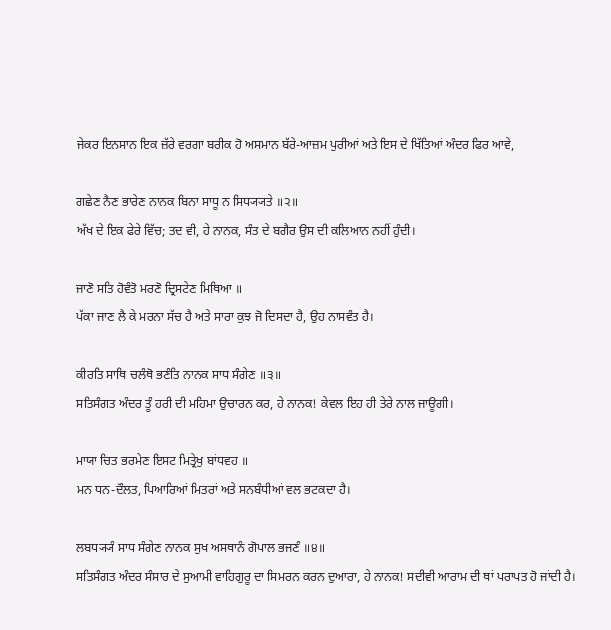ਜੇਕਰ ਇਨਸਾਨ ਇਕ ਜ਼ੱਰੇ ਵਰਗਾ ਬਰੀਕ ਹੋ ਅਸਮਾਨ ਬੱਰੇ-ਆਜ਼ਮ ਪੁਰੀਆਂ ਅਤੇ ਇਸ ਦੇ ਖਿੱਤਿਆਂ ਅੰਦਰ ਫਿਰ ਆਵੇ,

ਗਛੇਣ ਨੈਣ ਭਾਰੇਣ ਨਾਨਕ ਬਿਨਾ ਸਾਧੂ ਨ ਸਿਧ੍ਯ੍ਯਤੇ ॥੨॥
ਅੱਖ ਦੇ ਇਕ ਫੇਰੇ ਵਿੱਚ; ਤਦ ਵੀ, ਹੇ ਨਾਨਕ, ਸੰਤ ਦੇ ਬਗੈਰ ਉਸ ਦੀ ਕਲਿਆਨ ਨਹੀਂ ਹੁੰਦੀ।

ਜਾਣੋ ਸਤਿ ਹੋਵੰਤੋ ਮਰਣੋ ਦ੍ਰਿਸਟੇਣ ਮਿਥਿਆ ॥
ਪੱਕਾ ਜਾਣ ਲੈ ਕੇ ਮਰਨਾ ਸੱਚ ਹੈ ਅਤੇ ਸਾਰਾ ਕੁਝ ਜੋ ਦਿਸਦਾ ਹੈ, ਉਹ ਨਾਸਵੰਤ ਹੈ।

ਕੀਰਤਿ ਸਾਥਿ ਚਲੰਥੋ ਭਣੰਤਿ ਨਾਨਕ ਸਾਧ ਸੰਗੇਣ ॥੩॥
ਸਤਿਸੰਗਤ ਅੰਦਰ ਤੂੰ ਹਰੀ ਦੀ ਮਹਿਮਾ ਉਚਾਰਨ ਕਰ, ਹੇ ਨਾਨਕ! ਕੇਵਲ ਇਹ ਹੀ ਤੇਰੇ ਨਾਲ ਜਾਊਗੀ।

ਮਾਯਾ ਚਿਤ ਭਰਮੇਣ ਇਸਟ ਮਿਤ੍ਰੇਖੁ ਬਾਂਧਵਹ ॥
ਮਨ ਧਨ-ਦੌਲਤ, ਪਿਆਰਿਆਂ ਮਿਤਰਾਂ ਅਤੇ ਸਨਬੰਧੀਆਂ ਵਲ ਭਟਕਦਾ ਹੈ।

ਲਬਧ੍ਯ੍ਯੰ ਸਾਧ ਸੰਗੇਣ ਨਾਨਕ ਸੁਖ ਅਸਥਾਨੰ ਗੋਪਾਲ ਭਜਣੰ ॥੪॥
ਸਤਿਸੰਗਤ ਅੰਦਰ ਸੰਸਾਰ ਦੇ ਸੁਆਮੀ ਵਾਹਿਗੁਰੂ ਦਾ ਸਿਮਰਨ ਕਰਨ ਦੁਆਰਾ, ਹੇ ਨਾਨਕ! ਸਦੀਵੀ ਆਰਾਮ ਦੀ ਥਾਂ ਪਰਾਪਤ ਹੋ ਜਾਂਦੀ ਹੈ।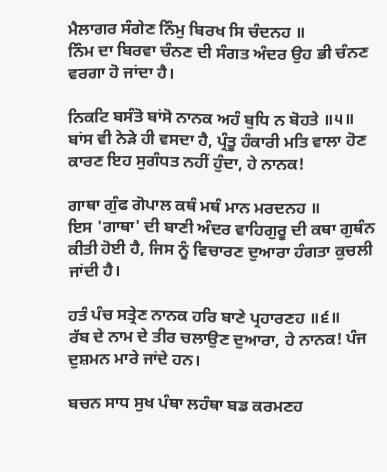ਮੈਲਾਗਰ ਸੰਗੇਣ ਨਿੰਮੁ ਬਿਰਖ ਸਿ ਚੰਦਨਹ ॥
ਨਿੰਮ ਦਾ ਬਿਰਵਾ ਚੰਨਣ ਦੀ ਸੰਗਤ ਅੰਦਰ ਉਹ ਭੀ ਚੰਨਣ ਵਰਗਾ ਹੋ ਜਾਂਦਾ ਹੈ।

ਨਿਕਟਿ ਬਸੰਤੋ ਬਾਂਸੋ ਨਾਨਕ ਅਹੰ ਬੁਧਿ ਨ ਬੋਹਤੇ ॥੫॥
ਬਾਂਸ ਵੀ ਨੇੜੇ ਹੀ ਵਸਦਾ ਹੈ, ਪ੍ਰੰਤੂ ਹੰਕਾਰੀ ਮਤਿ ਵਾਲਾ ਹੋਣ ਕਾਰਣ ਇਹ ਸੁਗੰਧਤ ਨਹੀਂ ਹੁੰਦਾ, ਹੇ ਨਾਨਕ!

ਗਾਥਾ ਗੁੰਫ ਗੋਪਾਲ ਕਥੰ ਮਥੰ ਮਾਨ ਮਰਦਨਹ ॥
ਇਸ 'ਗਾਥਾ' ਦੀ ਬਾਣੀ ਅੰਦਰ ਵਾਹਿਗੁਰੂ ਦੀ ਕਥਾ ਗੁਥੰਨ ਕੀਤੀ ਹੋਈ ਹੈ, ਜਿਸ ਨੂੰ ਵਿਚਾਰਣ ਦੁਆਰਾ ਹੰਗਤਾ ਕੁਚਲੀ ਜਾਂਦੀ ਹੈ।

ਹਤੰ ਪੰਚ ਸਤ੍ਰੇਣ ਨਾਨਕ ਹਰਿ ਬਾਣੇ ਪ੍ਰਹਾਰਣਹ ॥੬॥
ਰੱਬ ਦੇ ਨਾਮ ਦੇ ਤੀਰ ਚਲਾਉਣ ਦੁਆਰਾ, ਹੇ ਨਾਨਕ! ਪੰਜ ਦੁਸ਼ਮਨ ਮਾਰੇ ਜਾਂਦੇ ਹਨ।

ਬਚਨ ਸਾਧ ਸੁਖ ਪੰਥਾ ਲਹੰਥਾ ਬਡ ਕਰਮਣਹ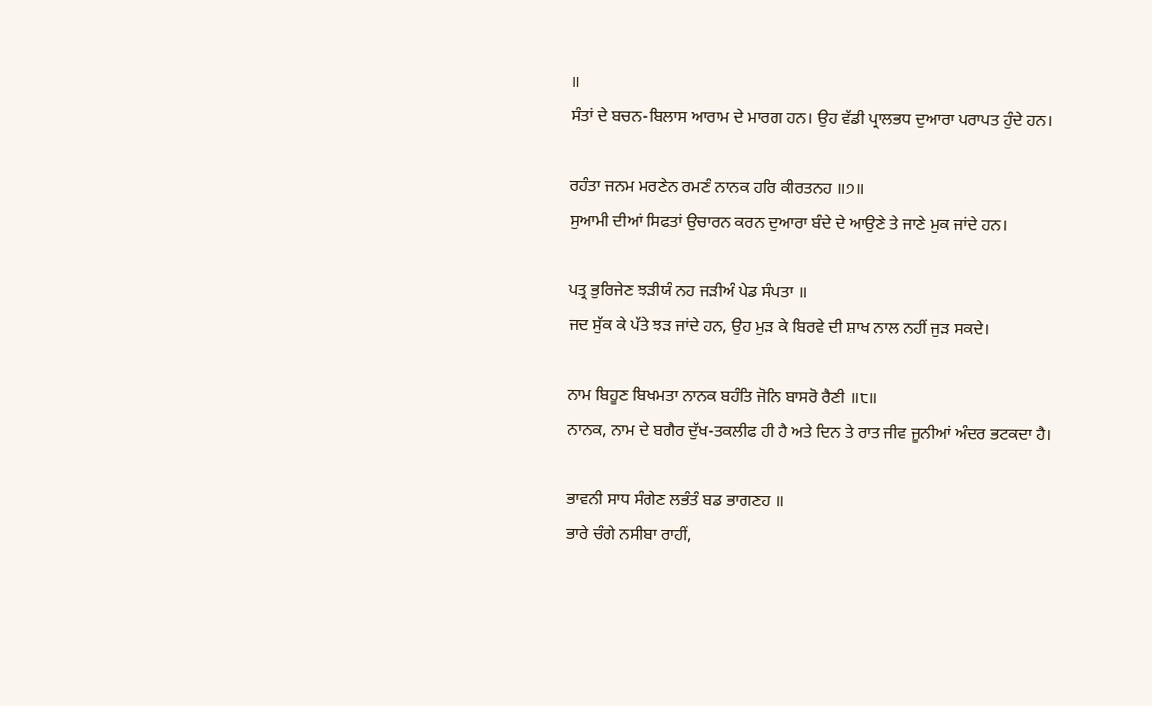॥
ਸੰਤਾਂ ਦੇ ਬਚਨ-ਬਿਲਾਸ ਆਰਾਮ ਦੇ ਮਾਰਗ ਹਨ। ਉਹ ਵੱਡੀ ਪ੍ਰਾਲਭਧ ਦੁਆਰਾ ਪਰਾਪਤ ਹੁੰਦੇ ਹਨ।

ਰਹੰਤਾ ਜਨਮ ਮਰਣੇਨ ਰਮਣੰ ਨਾਨਕ ਹਰਿ ਕੀਰਤਨਹ ॥੭॥
ਸੁਆਮੀ ਦੀਆਂ ਸਿਫਤਾਂ ਉਚਾਰਨ ਕਰਨ ਦੁਆਰਾ ਬੰਦੇ ਦੇ ਆਉਣੇ ਤੇ ਜਾਣੇ ਮੁਕ ਜਾਂਦੇ ਹਨ।

ਪਤ੍ਰ ਭੁਰਿਜੇਣ ਝੜੀਯੰ ਨਹ ਜੜੀਅੰ ਪੇਡ ਸੰਪਤਾ ॥
ਜਦ ਸੁੱਕ ਕੇ ਪੱਤੇ ਝੜ ਜਾਂਦੇ ਹਨ, ਉਹ ਮੁੜ ਕੇ ਬਿਰਵੇ ਦੀ ਸ਼ਾਖ ਨਾਲ ਨਹੀਂ ਜੁੜ ਸਕਦੇ।

ਨਾਮ ਬਿਹੂਣ ਬਿਖਮਤਾ ਨਾਨਕ ਬਹੰਤਿ ਜੋਨਿ ਬਾਸਰੋ ਰੈਣੀ ॥੮॥
ਨਾਨਕ, ਨਾਮ ਦੇ ਬਗੈਰ ਦੁੱਖ-ਤਕਲੀਫ ਹੀ ਹੈ ਅਤੇ ਦਿਨ ਤੇ ਰਾਤ ਜੀਵ ਜੂਨੀਆਂ ਅੰਦਰ ਭਟਕਦਾ ਹੈ।

ਭਾਵਨੀ ਸਾਧ ਸੰਗੇਣ ਲਭੰਤੰ ਬਡ ਭਾਗਣਹ ॥
ਭਾਰੇ ਚੰਗੇ ਨਸੀਬਾ ਰਾਹੀਂ,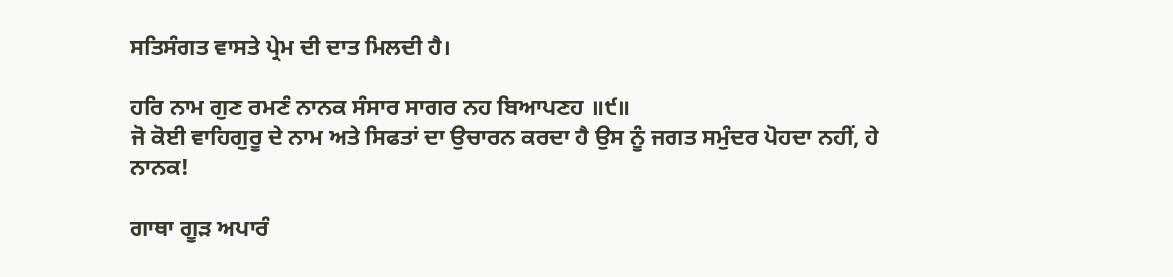ਸਤਿਸੰਗਤ ਵਾਸਤੇ ਪ੍ਰੇਮ ਦੀ ਦਾਤ ਮਿਲਦੀ ਹੈ।

ਹਰਿ ਨਾਮ ਗੁਣ ਰਮਣੰ ਨਾਨਕ ਸੰਸਾਰ ਸਾਗਰ ਨਹ ਬਿਆਪਣਹ ॥੯॥
ਜੋ ਕੋਈ ਵਾਹਿਗੁਰੂ ਦੇ ਨਾਮ ਅਤੇ ਸਿਫਤਾਂ ਦਾ ਉਚਾਰਨ ਕਰਦਾ ਹੈ ਉਸ ਨੂੰ ਜਗਤ ਸਮੁੰਦਰ ਪੋਹਦਾ ਨਹੀਂ, ਹੇ ਨਾਨਕ!

ਗਾਥਾ ਗੂੜ ਅਪਾਰੰ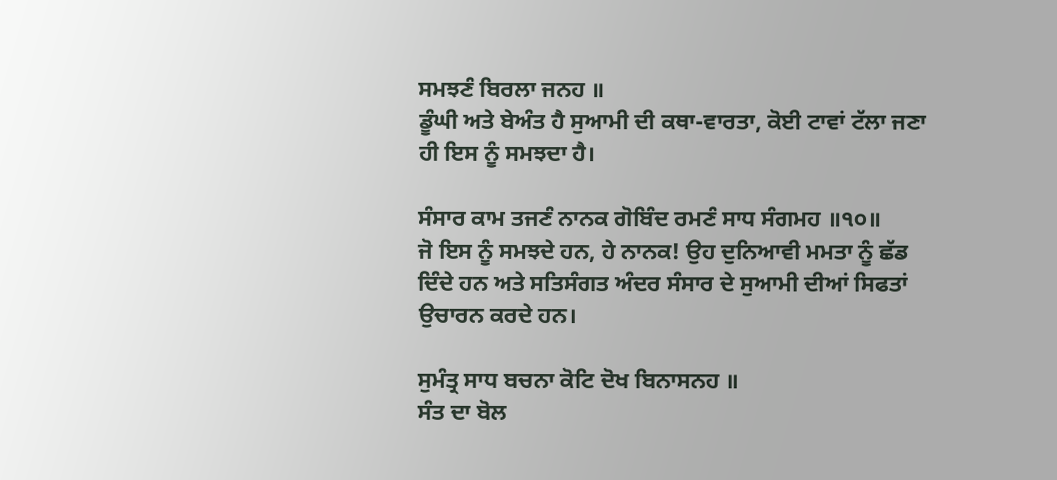ਸਮਝਣੰ ਬਿਰਲਾ ਜਨਹ ॥
ਡੂੰਘੀ ਅਤੇ ਬੇਅੰਤ ਹੈ ਸੁਆਮੀ ਦੀ ਕਥਾ-ਵਾਰਤਾ, ਕੋਈ ਟਾਵਾਂ ਟੱਲਾ ਜਣਾ ਹੀ ਇਸ ਨੂੰ ਸਮਝਦਾ ਹੈ।

ਸੰਸਾਰ ਕਾਮ ਤਜਣੰ ਨਾਨਕ ਗੋਬਿੰਦ ਰਮਣੰ ਸਾਧ ਸੰਗਮਹ ॥੧੦॥
ਜੋ ਇਸ ਨੂੰ ਸਮਝਦੇ ਹਨ, ਹੇ ਨਾਨਕ! ਉਹ ਦੁਨਿਆਵੀ ਮਮਤਾ ਨੂੰ ਛੱਡ ਦਿੰਦੇ ਹਨ ਅਤੇ ਸਤਿਸੰਗਤ ਅੰਦਰ ਸੰਸਾਰ ਦੇ ਸੁਆਮੀ ਦੀਆਂ ਸਿਫਤਾਂ ਉਚਾਰਨ ਕਰਦੇ ਹਨ।

ਸੁਮੰਤ੍ਰ ਸਾਧ ਬਚਨਾ ਕੋਟਿ ਦੋਖ ਬਿਨਾਸਨਹ ॥
ਸੰਤ ਦਾ ਬੋਲ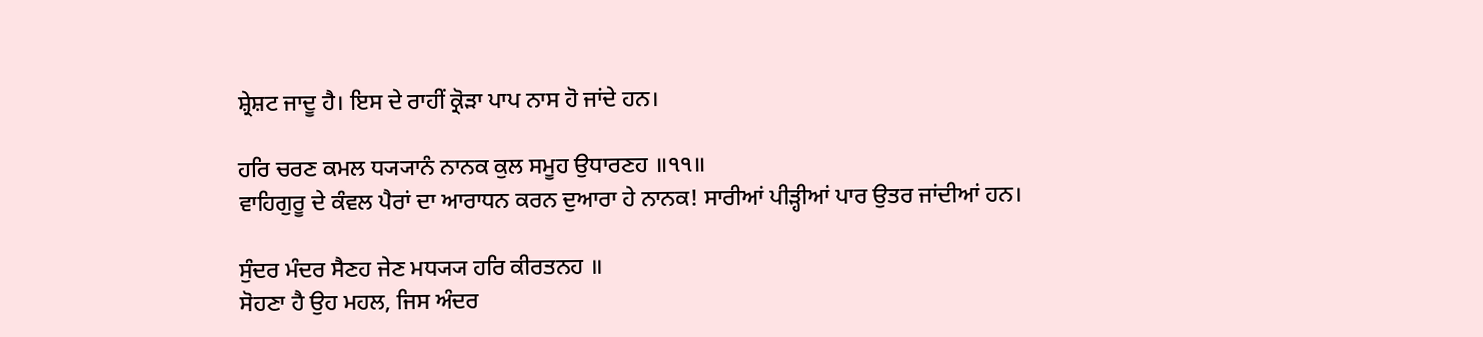ਸ਼੍ਰੇਸ਼ਟ ਜਾਦੂ ਹੈ। ਇਸ ਦੇ ਰਾਹੀਂ ਕ੍ਰੋੜਾ ਪਾਪ ਨਾਸ ਹੋ ਜਾਂਦੇ ਹਨ।

ਹਰਿ ਚਰਣ ਕਮਲ ਧ੍ਯ੍ਯਾਨੰ ਨਾਨਕ ਕੁਲ ਸਮੂਹ ਉਧਾਰਣਹ ॥੧੧॥
ਵਾਹਿਗੁਰੂ ਦੇ ਕੰਵਲ ਪੈਰਾਂ ਦਾ ਆਰਾਧਨ ਕਰਨ ਦੁਆਰਾ ਹੇ ਨਾਨਕ! ਸਾਰੀਆਂ ਪੀੜ੍ਹੀਆਂ ਪਾਰ ਉਤਰ ਜਾਂਦੀਆਂ ਹਨ।

ਸੁੰਦਰ ਮੰਦਰ ਸੈਣਹ ਜੇਣ ਮਧ੍ਯ੍ਯ ਹਰਿ ਕੀਰਤਨਹ ॥
ਸੋਹਣਾ ਹੈ ਉਹ ਮਹਲ, ਜਿਸ ਅੰਦਰ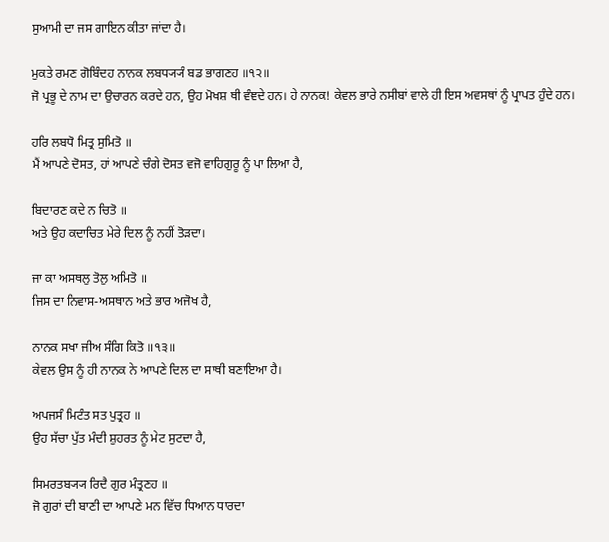ਸੁਆਮੀ ਦਾ ਜਸ ਗਾਇਨ ਕੀਤਾ ਜਾਂਦਾ ਹੈ।

ਮੁਕਤੇ ਰਮਣ ਗੋਬਿੰਦਹ ਨਾਨਕ ਲਬਧ੍ਯ੍ਯੰ ਬਡ ਭਾਗਣਹ ॥੧੨॥
ਜੋ ਪ੍ਰਭੂ ਦੇ ਨਾਮ ਦਾ ਉਚਾਰਨ ਕਰਦੇ ਹਨ, ਉਹ ਮੋਖਸ਼ ਥੀ ਵੰਞਦੇ ਹਨ। ਹੇ ਨਾਨਕ! ਕੇਵਲ ਭਾਰੇ ਨਸੀਬਾਂ ਵਾਲੇ ਹੀ ਇਸ ਅਵਸਥਾਂ ਨੂੰ ਪ੍ਰਾਪਤ ਹੁੰਦੇ ਹਨ।

ਹਰਿ ਲਬਧੋ ਮਿਤ੍ਰ ਸੁਮਿਤੋ ॥
ਮੈਂ ਆਪਣੇ ਦੋਸਤ, ਹਾਂ ਆਪਣੇ ਚੰਗੇ ਦੋਸਤ ਵਜੋ ਵਾਹਿਗੁਰੂ ਨੂੰ ਪਾ ਲਿਆ ਹੈ,

ਬਿਦਾਰਣ ਕਦੇ ਨ ਚਿਤੋ ॥
ਅਤੇ ਉਹ ਕਦਾਚਿਤ ਮੇਰੇ ਦਿਲ ਨੂੰ ਨਹੀਂ ਤੋੜਦਾ।

ਜਾ ਕਾ ਅਸਥਲੁ ਤੋਲੁ ਅਮਿਤੋ ॥
ਜਿਸ ਦਾ ਨਿਵਾਸ-ਅਸਥਾਨ ਅਤੇ ਭਾਰ ਅਜੋਖ ਹੈ,

ਨਾਨਕ ਸਖਾ ਜੀਅ ਸੰਗਿ ਕਿਤੋ ॥੧੩॥
ਕੇਵਲ ਉਸ ਨੂੰ ਹੀ ਨਾਨਕ ਨੇ ਆਪਣੇ ਦਿਲ ਦਾ ਸਾਥੀ ਬਣਾਇਆ ਹੈ।

ਅਪਜਸੰ ਮਿਟੰਤ ਸਤ ਪੁਤ੍ਰਹ ॥
ਉਹ ਸੱਚਾ ਪੁੱਤ ਮੰਦੀ ਸ਼ੁਹਰਤ ਨੂੰ ਮੇਟ ਸੁਟਦਾ ਹੈ,

ਸਿਮਰਤਬ੍ਯ੍ਯ ਰਿਦੈ ਗੁਰ ਮੰਤ੍ਰਣਹ ॥
ਜੋ ਗੁਰਾਂ ਦੀ ਬਾਣੀ ਦਾ ਆਪਣੇ ਮਨ ਵਿੱਚ ਧਿਆਨ ਧਾਰਦਾ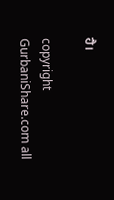ਹੈ।

copyright GurbaniShare.com all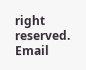right reserved. Email